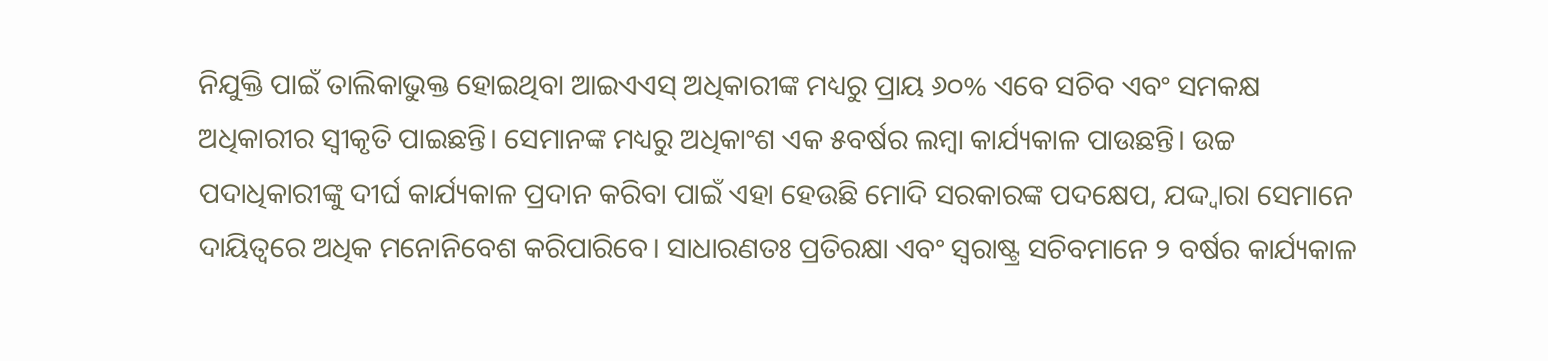ନିଯୁକ୍ତି ପାଇଁ ତାଲିକାଭୁକ୍ତ ହୋଇଥିବା ଆଇଏଏସ୍ ଅଧିକାରୀଙ୍କ ମଧ୍ୟରୁ ପ୍ରାୟ ୬୦% ଏବେ ସଚିବ ଏବଂ ସମକକ୍ଷ ଅଧିକାରୀର ସ୍ବୀକୃତି ପାଇଛନ୍ତି। ସେମାନଙ୍କ ମଧ୍ୟରୁ ଅଧିକାଂଶ ଏକ ୫ବର୍ଷର ଲମ୍ବା କାର୍ଯ୍ୟକାଳ ପାଉଛନ୍ତି। ଉଚ୍ଚ ପଦାଧିକାରୀଙ୍କୁ ଦୀର୍ଘ କାର୍ଯ୍ୟକାଳ ପ୍ରଦାନ କରିବା ପାଇଁ ଏହା ହେଉଛି ମୋଦି ସରକାରଙ୍କ ପଦକ୍ଷେପ, ଯଦ୍ଦ୍ବାରା ସେମାନେ ଦାୟିତ୍ୱରେ ଅଧିକ ମନୋନିବେଶ କରିପାରିବେ। ସାଧାରଣତଃ ପ୍ରତିରକ୍ଷା ଏବଂ ସ୍ବରାଷ୍ଟ୍ର ସଚିବମାନେ ୨ ବର୍ଷର କାର୍ଯ୍ୟକାଳ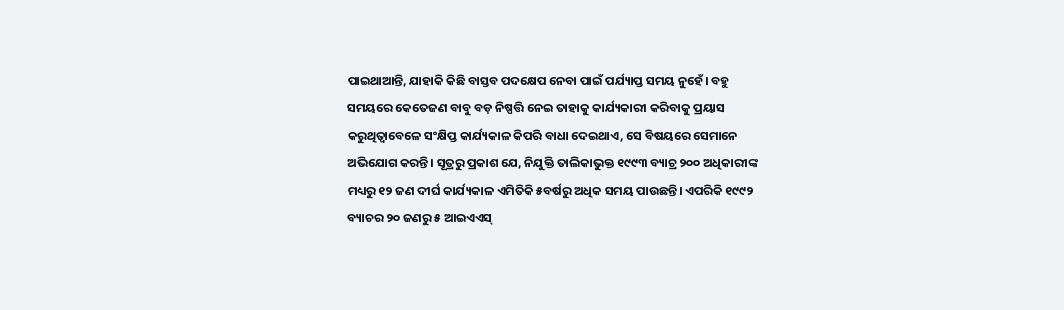ପାଇଥାଆନ୍ତି, ଯାହାକି କିଛି ବାସ୍ତବ ପଦକ୍ଷେପ ନେବା ପାଇଁ ପର୍ଯ୍ୟାପ୍ତ ସମୟ ନୁହେଁ। ବହୁ ସମୟରେ କେତେଜଣ ବାବୁ ବଡ଼ ନିଷ୍ପତ୍ତି ନେଇ ତାହାକୁ କାର୍ଯ୍ୟକାରୀ କରିବାକୁ ପ୍ରୟାସ କରୁଥିତ୍ବାବେଳେ ସଂକ୍ଷିପ୍ତ କାର୍ଯ୍ୟକାଳ କିପରି ବାଧା ଦେଇଥାଏ, ସେ ବିଷୟରେ ସେମାନେ ଅଭିଯୋଗ କରନ୍ତି। ସୂତ୍ରରୁ ପ୍ରକାଶ ଯେ, ନିଯୁକ୍ତି ତାଲିକାଭୁକ୍ତ ୧୯୯୩ ବ୍ୟାଚ୍ର ୨୦୦ ଅଧିକାରୀଙ୍କ ମଧ୍ୟରୁ ୧୨ ଜଣ ଦୀର୍ଘ କାର୍ଯ୍ୟକାଳ ଏମିତିକି ୫ବର୍ଷରୁ ଅଧିକ ସମୟ ପାଉଛନ୍ତି। ଏପରିକି ୧୯୯୨ ବ୍ୟାଚର ୨୦ ଜଣରୁ ୫ ଆଇଏଏସ୍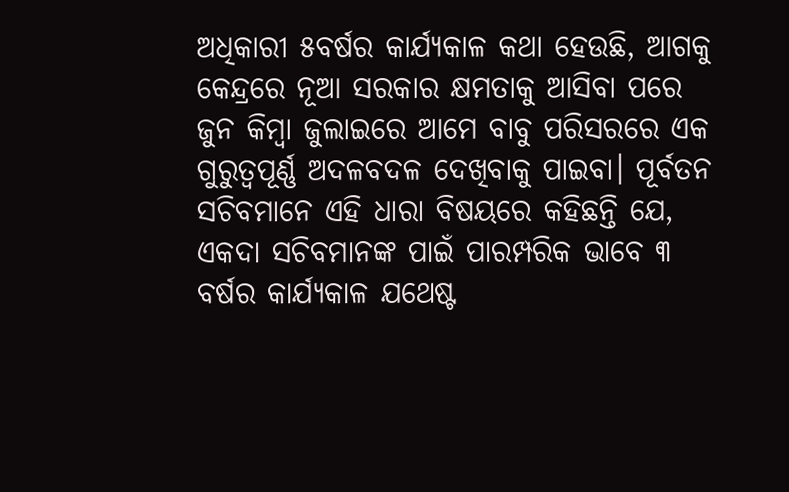ଅଧିକାରୀ ୫ବର୍ଷର କାର୍ଯ୍ୟକାଳ କଥା ହେଉଛି, ଆଗକୁ କେନ୍ଦ୍ରରେ ନୂଆ ସରକାର କ୍ଷମତାକୁ ଆସିବା ପରେ ଜୁନ କିମ୍ବା ଜୁଲାଇରେ ଆମେ ବାବୁ ପରିସରରେ ଏକ ଗୁରୁତ୍ୱପୂର୍ଣ୍ଣ ଅଦଳବଦଳ ଦେଖିବାକୁ ପାଇବା। ପୂର୍ବତନ ସଚିବମାନେ ଏହି ଧାରା ବିଷୟରେ କହିଛନ୍ତି ଯେ, ଏକଦା ସଚିବମାନଙ୍କ ପାଇଁ ପାରମ୍ପରିକ ଭାବେ ୩ ବର୍ଷର କାର୍ଯ୍ୟକାଳ ଯଥେଷ୍ଟ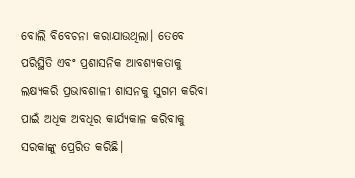ବୋଲି ବିବେଚନା କରାଯାଉଥିଲା। ତେବେ ପରିସ୍ଥିତି ଏବଂ ପ୍ରଶାସନିକ ଆବଶ୍ୟକତାକୁ ଲକ୍ଷ୍ୟକରି ପ୍ରଭାବଶାଳୀ ଶାସନକୁ ସୁଗମ କରିବା ପାଇଁ ଅଧିକ ଅବଧିର କାର୍ଯ୍ୟକାଳ କରିବାକୁ ସରକାଙ୍କୁ ପ୍ରେରିତ କରିଛି।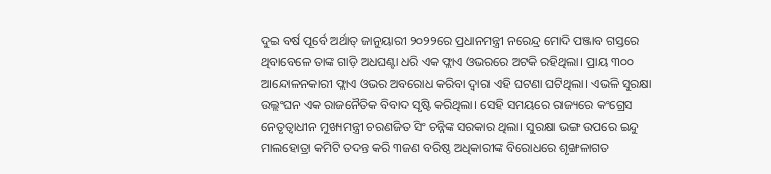ଦୁଇ ବର୍ଷ ପୂର୍ବେ ଅର୍ଥାତ୍ ଜାନୁୟାରୀ ୨୦୨୨ରେ ପ୍ରଧାନମନ୍ତ୍ରୀ ନରେନ୍ଦ୍ର ମୋଦି ପଞ୍ଜାବ ଗସ୍ତରେ ଥିବାବେଳେ ତାଙ୍କ ଗାଡ଼ି ଅଧଘଣ୍ଟା ଧରି ଏକ ଫ୍ଲାଏ ଓଭରରେ ଅଟକି ରହିଥିଲା। ପ୍ରାୟ ୩୦୦ ଆନ୍ଦୋଳନକାରୀ ଫ୍ଲାଏ ଓଭର ଅବରୋଧ କରିବା ଦ୍ୱାରା ଏହି ଘଟଣା ଘଟିଥିଲା। ଏଭଳି ସୁରକ୍ଷା ଉଲ୍ଲଂଘନ ଏକ ରାଜନୈତିକ ବିବାଦ ସୃଷ୍ଟି କରିଥିଲା। ସେହି ସମୟରେ ରାଜ୍ୟରେ କଂଗ୍ରେସ ନେତୃତ୍ୱାଧୀନ ମୁଖ୍ୟମନ୍ତ୍ରୀ ଚରଣଜିତ ସିଂ ଚନ୍ନିଙ୍କ ସରକାର ଥିଲା। ସୁରକ୍ଷା ଭଙ୍ଗ ଉପରେ ଇନ୍ଦୁ ମାଲହୋତ୍ରା କମିଟି ତଦନ୍ତ କରି ୩ଜଣ ବରିଷ୍ଠ ଅଧିକାରୀଙ୍କ ବିରୋଧରେ ଶୃଙ୍ଖଳାଗତ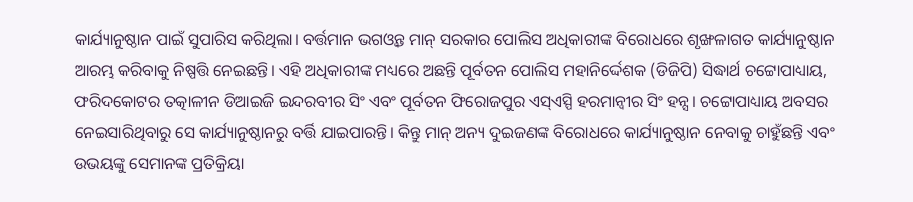କାର୍ଯ୍ୟାନୁଷ୍ଠାନ ପାଇଁ ସୁପାରିସ କରିଥିଲା। ବର୍ତ୍ତମାନ ଭଗଓ୍ବନ୍ତ ମାନ୍ ସରକାର ପୋଲିସ ଅଧିକାରୀଙ୍କ ବିରୋଧରେ ଶୃଙ୍ଖଳାଗତ କାର୍ଯ୍ୟାନୁଷ୍ଠାନ ଆରମ୍ଭ କରିବାକୁ ନିଷ୍ପତ୍ତି ନେଇଛନ୍ତି। ଏହି ଅଧିକାରୀଙ୍କ ମଧ୍ୟରେ ଅଛନ୍ତି ପୂର୍ବତନ ପୋଲିସ ମହାନିର୍ଦ୍ଦେଶକ (ଡିଜିପି) ସିଦ୍ଧାର୍ଥ ଚଟ୍ଟୋପାଧ୍ୟାୟ, ଫରିଦକୋଟର ତତ୍କାଳୀନ ଡିଆଇଜି ଇନ୍ଦରବୀର ସିଂ ଏବଂ ପୂର୍ବତନ ଫିରୋଜପୁର ଏସ୍ଏସ୍ପି ହରମାନ୍ବୀର ସିଂ ହନ୍ସ। ଚଟ୍ଟୋପାଧ୍ୟାୟ ଅବସର ନେଇସାରିଥିବାରୁ ସେ କାର୍ଯ୍ୟାନୁଷ୍ଠାନରୁ ବର୍ତ୍ତି ଯାଇପାରନ୍ତି। କିନ୍ତୁ ମାନ୍ ଅନ୍ୟ ଦୁଇଜଣଙ୍କ ବିରୋଧରେ କାର୍ଯ୍ୟାନୁଷ୍ଠାନ ନେବାକୁ ଚାହୁଁଛନ୍ତି ଏବଂ ଉଭୟଙ୍କୁ ସେମାନଙ୍କ ପ୍ରତିକ୍ରିୟା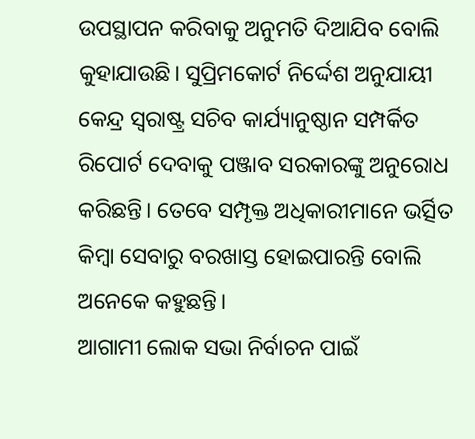ଉପସ୍ଥାପନ କରିବାକୁ ଅନୁମତି ଦିଆଯିବ ବୋଲି କୁହାଯାଉଛି। ସୁପ୍ରିମକୋର୍ଟ ନିର୍ଦ୍ଦେଶ ଅନୁଯାୟୀ କେନ୍ଦ୍ର ସ୍ବରାଷ୍ଟ୍ର ସଚିବ କାର୍ଯ୍ୟାନୁଷ୍ଠାନ ସମ୍ପର୍କିତ ରିପୋର୍ଟ ଦେବାକୁ ପଞ୍ଜାବ ସରକାରଙ୍କୁ ଅନୁରୋଧ କରିଛନ୍ତି। ତେବେ ସମ୍ପୃକ୍ତ ଅଧିକାରୀମାନେ ଭର୍ତ୍ସିତ କିମ୍ବା ସେବାରୁ ବରଖାସ୍ତ ହୋଇପାରନ୍ତି ବୋଲି ଅନେକେ କହୁଛନ୍ତି।
ଆଗାମୀ ଲୋକ ସଭା ନିର୍ବାଚନ ପାଇଁ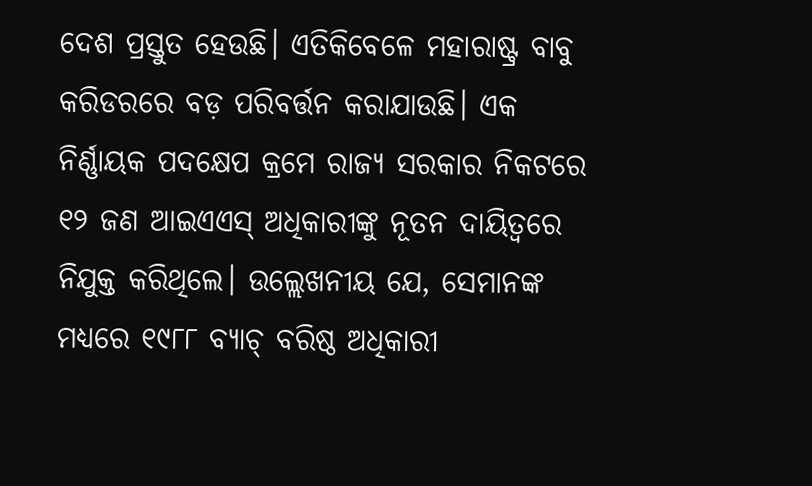ଦେଶ ପ୍ରସ୍ତୁତ ହେଉଛି। ଏତିକିବେଳେ ମହାରାଷ୍ଟ୍ର ବାବୁ କରିଡରରେ ବଡ଼ ପରିବର୍ତ୍ତନ କରାଯାଉଛି। ଏକ ନିର୍ଣ୍ଣାୟକ ପଦକ୍ଷେପ କ୍ରମେ ରାଜ୍ୟ ସରକାର ନିକଟରେ ୧୨ ଜଣ ଆଇଏଏସ୍ ଅଧିକାରୀଙ୍କୁ ନୂତନ ଦାୟିତ୍ୱରେ ନିଯୁକ୍ତ କରିଥିଲେ। ଉଲ୍ଲେଖନୀୟ ଯେ, ସେମାନଙ୍କ ମଧ୍ୟରେ ୧୯୮୮ ବ୍ୟାଚ୍ ବରିଷ୍ଠ ଅଧିକାରୀ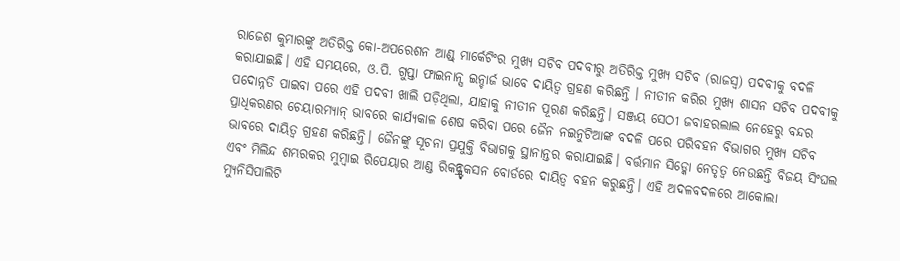ରାଜେଶ କୁମାରଙ୍କୁ ଅତିରିକ୍ତ କୋ-ଅପରେଶନ ଆଣ୍ଡ୍ ମାର୍କେଟିଂର ମୁଖ୍ୟ ସଚିବ ପଦବୀରୁ ଅତିରିକ୍ତ ମୁଖ୍ୟ ସଚିବ (ରାଜସ୍ବ) ପଦବୀକୁ ବଦଳି କରାଯାଇଛି। ଏହି ସମୟରେ, ଓ.ପି. ଗୁପ୍ତା ଫାଇନାନ୍ସ ଇନ୍ଚାର୍ଜ ଭାବେ ଦାୟିତ୍ୱ ଗ୍ରହଣ କରିଛନ୍ତି । ନୀତୀନ କରିର ମୁଖ୍ୟ ଶାସନ ସଚିବ ପଦବୀକୁ ପଦୋନ୍ନତି ପାଇବା ପରେ ଏହି ପଦବୀ ଖାଲି ପଡ଼ିଥିଲା, ଯାହାକୁ ନୀତୀନ ପୂରଣ କରିଛନ୍ତି। ସଞ୍ଜୟ ସେଠୀ ଜବାହରଲାଲ ନେହେରୁ ବନ୍ଦର ପ୍ରାଧିକରଣର ଚେୟାରମ୍ୟାନ୍ ଭାବରେ କାର୍ଯ୍ୟକାଳ ଶେଷ କରିବା ପରେ ଜୈନ ନଇନୁଟିଆଙ୍କ ବଦଳି ପରେ ପରିବହନ ବିଭାଗର ମୁଖ୍ୟ ସଚିବ ଭାବରେ ଦାୟିତ୍ୱ ଗ୍ରହଣ କରିଛନ୍ତି। ଜୈନଙ୍କୁ ସୂଚନା ପ୍ରଯୁକ୍ତି ବିଭାଗକୁ ସ୍ଥାନାନ୍ତର କରାଯାଇଛି। ବର୍ତ୍ତମାନ ସିଡ୍କୋ ନେତୃତ୍ୱ ନେଉଛନ୍ତି ବିଜୟ ସିଂଘଲ ଏବଂ ମିଲିନ୍ଦ ଶମ୍ଭରକର ମୁମ୍ବାଇ ରିପେୟାର ଆଣ୍ଡ ରିକନ୍ଷ୍ଟ୍ରକସନ ବୋର୍ଡରେ ଦାୟିତ୍ୱ ବହନ କରୁଛନ୍ତି। ଏହି ଅଦଳବଦଳରେ ଆକୋଲା ମ୍ୟୁନିସିପାଲିଟି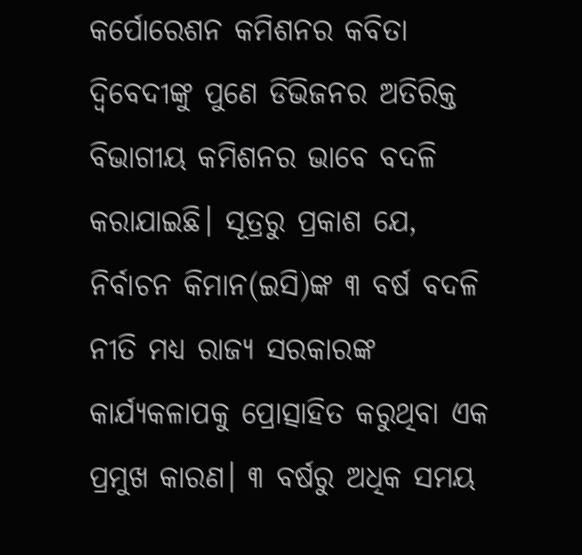କର୍ପୋରେଶନ କମିଶନର କବିତା ଦ୍ୱିବେଦୀଙ୍କୁ ପୁଣେ ଡିଭିଜନର ଅତିରିକ୍ତ ବିଭାଗୀୟ କମିଶନର ଭାବେ ବଦଳି କରାଯାଇଛି। ସୂତ୍ରରୁ ପ୍ରକାଶ ଯେ, ନିର୍ବାଚନ କିମାନ(ଇସି)ଙ୍କ ୩ ବର୍ଷ ବଦଳି ନୀତି ମଧ୍ୟ ରାଜ୍ୟ ସରକାରଙ୍କ କାର୍ଯ୍ୟକଳାପକୁ ପ୍ରୋତ୍ସାହିତ କରୁଥିବା ଏକ ପ୍ରମୁଖ କାରଣ। ୩ ବର୍ଷରୁ ଅଧିକ ସମୟ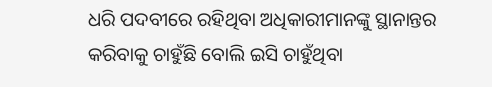ଧରି ପଦବୀରେ ରହିଥିବା ଅଧିକାରୀମାନଙ୍କୁ ସ୍ଥାନାନ୍ତର କରିବାକୁ ଚାହୁଁଛି ବୋଲି ଇସି ଚାହୁଁଥିବା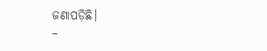ଜଣାପଡ଼ିଛି।
–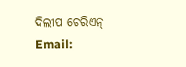ଦିଲୀପ ଚେରିଏନ୍
Email: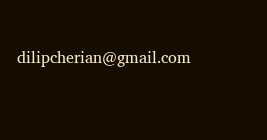dilipcherian@gmail.com